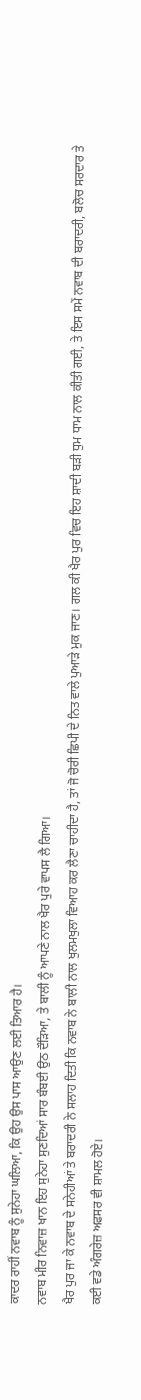ਕਾਦਰ ਰਾਹੀਂ ਨਵਾਬ ਨੂੰ ਸੁਨੇਹਾ ਘਲਿਆ, ਕਿ ਉਹ ਉਸ ਪਾਸ ਆਉਣ ਲਈ ਤਿਆਰ ਹੈ।
ਨਵਾਬ ਮੀਰ ਨਿਵਾਜ਼ ਖਾਨ ਇਹ ਸੁਨੇਹਾ ਸੁਣਦਿਆਂ ਸਾਰ ਬੰਬਈ ਉਠ ਦੌੜਿਆ, ਤੇ ਬਾਲੀ ਨੂੰ ਆਪਣੇ ਨਾਲ ਖੈਰ ਪੁਰੇ ਵਾਪਸ ਲੈ ਗਿਆ।
ਖੈਰ ਪੁਰ ਜਾ ਕੇ ਨਵਾਬ ਦੇ ਸਨੇਹੀਆਂ ਤੇ ਬਰਾਦਰੀ ਨੇ ਸਲਾਹ ਦਿਤੀ ਕਿ ਨਵਾਬ ਨੇ ਬਾਲੀ ਨਾਲ ਖੁਲਮਖੁਲਾ ਵਿਆਹ ਕਰ ਲੈਣਾ ਚਾਹੀਦਾ ਹੈ, ਤਾਂ ਜੋ ਚੋਰੀ ਛਿਪੀ ਦੇ ਨਿਤ ਵਾਲੇ ਪੁਆੜੇ ਮੁਕ ਜਾਣ। ਗਲ ਕੀ ਖੈਰ ਪੁਰ ਵਿਚ ਇਹ ਸ਼ਾਦੀ ਬੜੀ ਧੁਮ ਧਾਮ ਨਾਲ ਕੀਤੀ ਗਈ, ਤੇ ਇਸ ਸਮੇਂ ਨਵਾਬ ਦੀ ਬਰਾਦਰੀ, ਬਲੋਚ ਸਰਦਾਰ ਤੇ ਕਈ ਵਡੇ ਅੰਗਰੇਜ਼ ਅਫਸਰ ਵੀ ਸ਼ਾਮਲ ਹੋਏ।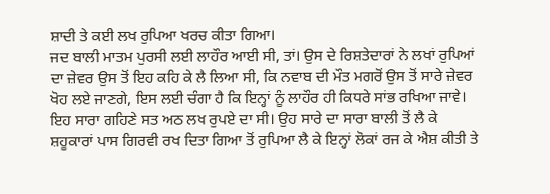ਸ਼ਾਦੀ ਤੇ ਕਈ ਲਖ ਰੁਪਿਆ ਖਰਚ ਕੀਤਾ ਗਿਆ।
ਜਦ ਬਾਲੀ ਮਾਤਮ ਪੁਰਸੀ ਲਈ ਲਾਹੌਰ ਆਈ ਸੀ, ਤਾਂ। ਉਸ ਦੇ ਰਿਸ਼ਤੇਦਾਰਾਂ ਨੇ ਲਖਾਂ ਰੁਪਿਆਂ ਦਾ ਜ਼ੇਵਰ ਉਸ ਤੋਂ ਇਹ ਕਹਿ ਕੇ ਲੈ ਲਿਆ ਸੀ, ਕਿ ਨਵਾਬ ਦੀ ਮੌਤ ਮਗਰੋਂ ਉਸ ਤੋਂ ਸਾਰੇ ਜ਼ੇਵਰ ਖੋਹ ਲਏ ਜਾਣਗੇ, ਇਸ ਲਈ ਚੰਗਾ ਹੈ ਕਿ ਇਨ੍ਹਾਂ ਨੂੰ ਲਾਹੌਰ ਹੀ ਕਿਧਰੇ ਸਾਂਭ ਰਖਿਆ ਜਾਵੇ। ਇਹ ਸਾਰਾ ਗਹਿਣੇ ਸਤ ਅਠ ਲਖ ਰੁਪਏ ਦਾ ਸੀ। ਉਹ ਸਾਰੇ ਦਾ ਸਾਰਾ ਬਾਲੀ ਤੋਂ ਲੈ ਕੇ ਸ਼ਹੂਕਾਰਾਂ ਪਾਸ ਗਿਰਵੀ ਰਖ ਦਿਤਾ ਗਿਆ ਤੋਂ ਰੁਪਿਆ ਲੈ ਕੇ ਇਨ੍ਹਾਂ ਲੋਕਾਂ ਰਜ ਕੇ ਐਸ਼ ਕੀਤੀ ਤੇ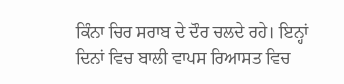ਕਿੰਨਾ ਚਿਰ ਸਰਾਬ ਦੇ ਦੌਰ ਚਲਦੇ ਰਹੇ। ਇਨ੍ਹਾਂ ਦਿਨਾਂ ਵਿਚ ਬਾਲੀ ਵਾਪਸ ਰਿਆਸਤ ਵਿਚ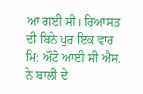ਆ ਗਈ ਸੀ। ਰਿਆਸਤ ਦੀ ਬਿਨੇ ਪੁਰ ਇਕ ਵਾਰ ਮਿ: ਔਟੋ ਆਈ ਸੀ ਐਸ. ਨੇ ਬਾਲੀ ਦੇ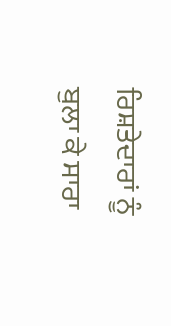ਰਿਸ਼ਤੇਦਾਰਾਂ ਨੂੰ ਬੁਲਾ ਕੇ ਸਾਰਾ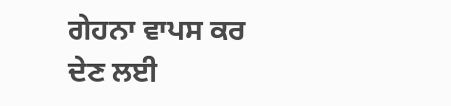ਗੇਹਨਾ ਵਾਪਸ ਕਰ ਦੇਣ ਲਈ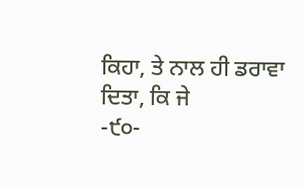ਕਿਹਾ, ਤੇ ਨਾਲ ਹੀ ਡਰਾਵਾ ਦਿਤਾ, ਕਿ ਜੇ
-੯੦-